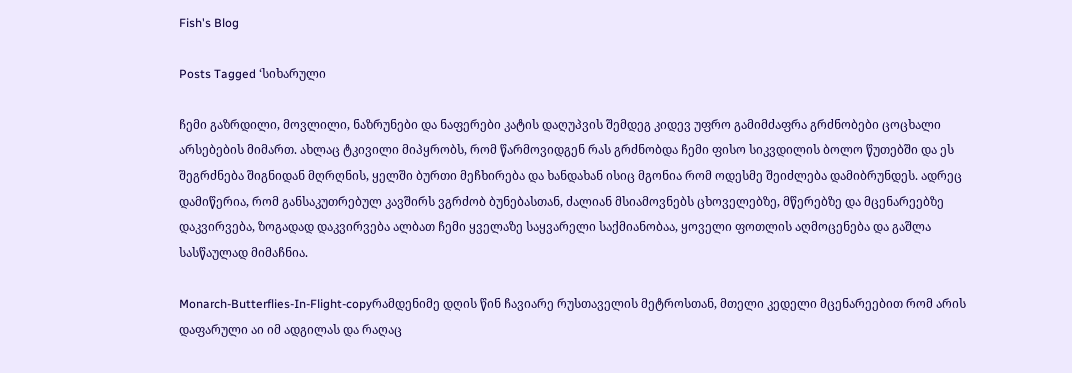Fish's Blog

Posts Tagged ‘სიხარული

ჩემი გაზრდილი, მოვლილი, ნაზრუნები და ნაფერები კატის დაღუპვის შემდეგ კიდევ უფრო გამიმძაფრა გრძნობები ცოცხალი არსებების მიმართ. ახლაც ტკივილი მიპყრობს, რომ წარმოვიდგენ რას გრძნობდა ჩემი ფისო სიკვდილის ბოლო წუთებში და ეს შეგრძნება შიგნიდან მღრღნის, ყელში ბურთი მეჩხირება და ხანდახან ისიც მგონია რომ ოდესმე შეიძლება დამიბრუნდეს. ადრეც დამიწერია, რომ განსაკუთრებულ კავშირს ვგრძობ ბუნებასთან, ძალიან მსიამოვნებს ცხოველებზე, მწერებზე და მცენარეებზე დაკვირვება, ზოგადად დაკვირვება ალბათ ჩემი ყველაზე საყვარელი საქმიანობაა, ყოველი ფოთლის აღმოცენება და გაშლა სასწაულად მიმაჩნია.

Monarch-Butterflies-In-Flight-copyრამდენიმე დღის წინ ჩავიარე რუსთაველის მეტროსთან, მთელი კედელი მცენარეებით რომ არის დაფარული აი იმ ადგილას და რაღაც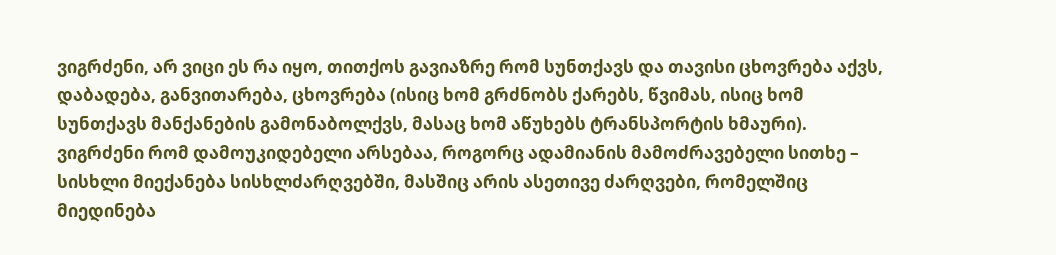ვიგრძენი, არ ვიცი ეს რა იყო, თითქოს გავიაზრე რომ სუნთქავს და თავისი ცხოვრება აქვს, დაბადება, განვითარება, ცხოვრება (ისიც ხომ გრძნობს ქარებს, წვიმას, ისიც ხომ სუნთქავს მანქანების გამონაბოლქვს, მასაც ხომ აწუხებს ტრანსპორტის ხმაური). ვიგრძენი რომ დამოუკიდებელი არსებაა, როგორც ადამიანის მამოძრავებელი სითხე – სისხლი მიექანება სისხლძარღვებში, მასშიც არის ასეთივე ძარღვები, რომელშიც მიედინება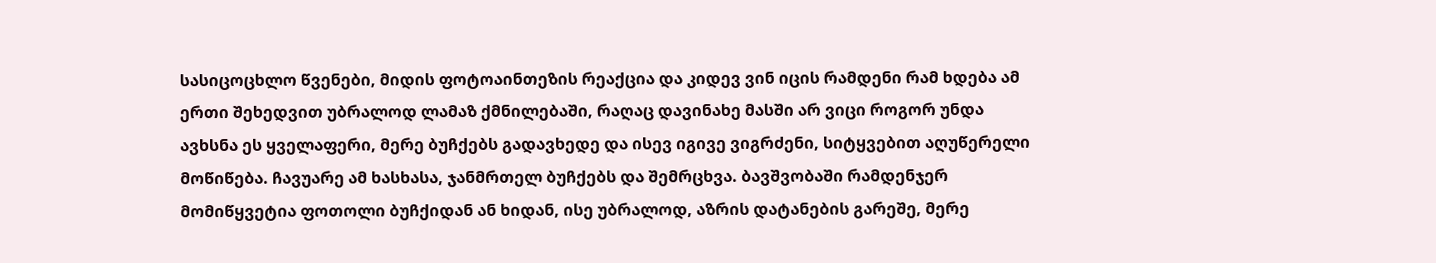სასიცოცხლო წვენები, მიდის ფოტოაინთეზის რეაქცია და კიდევ ვინ იცის რამდენი რამ ხდება ამ ერთი შეხედვით უბრალოდ ლამაზ ქმნილებაში, რაღაც დავინახე მასში არ ვიცი როგორ უნდა ავხსნა ეს ყველაფერი, მერე ბუჩქებს გადავხედე და ისევ იგივე ვიგრძენი, სიტყვებით აღუწერელი მოწიწება. ჩავუარე ამ ხასხასა, ჯანმრთელ ბუჩქებს და შემრცხვა. ბავშვობაში რამდენჯერ მომიწყვეტია ფოთოლი ბუჩქიდან ან ხიდან, ისე უბრალოდ, აზრის დატანების გარეშე, მერე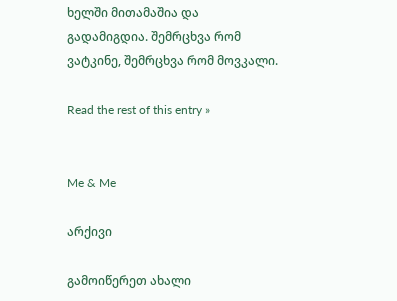ხელში მითამაშია და გადამიგდია. შემრცხვა რომ ვატკინე, შემრცხვა რომ მოვკალი.

Read the rest of this entry »


Me & Me

არქივი

გამოიწერეთ ახალი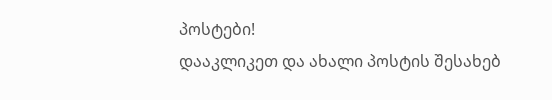პოსტები!
დააკლიკეთ და ახალი პოსტის შესახებ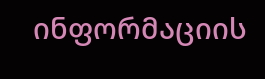ინფორმაციის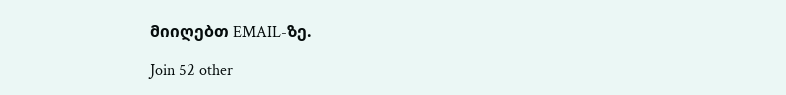მიიღებთ EMAIL-ზე.

Join 52 other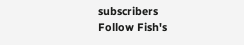subscribers
Follow Fish's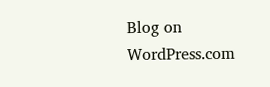Blog on WordPress.com